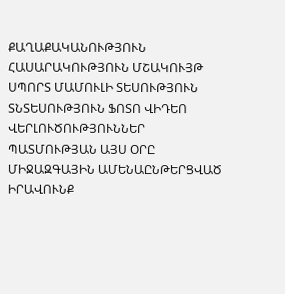ՔԱՂԱՔԱԿԱՆՈՒԹՅՈՒՆ ՀԱՍԱՐԱԿՈՒԹՅՈՒՆ ՄՇԱԿՈՒՅԹ ՍՊՈՐՏ ՄԱՄՈՒԼԻ ՏԵՍՈՒԹՅՈՒՆ ՏՆՏԵՍՈՒԹՅՈՒՆ ՖՈՏՈ ՎԻԴԵՈ ՎԵՐԼՈՒԾՈՒԹՅՈՒՆՆԵՐ ՊԱՏՄՈՒԹՅԱՆ ԱՅՍ ՕՐԸ ՄԻՋԱԶԳԱՅԻՆ ԱՄԵՆԱԸՆԹԵՐՑՎԱԾ ԻՐԱՎՈՒՆՔ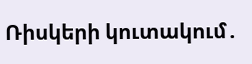Ռիսկերի կուտակում․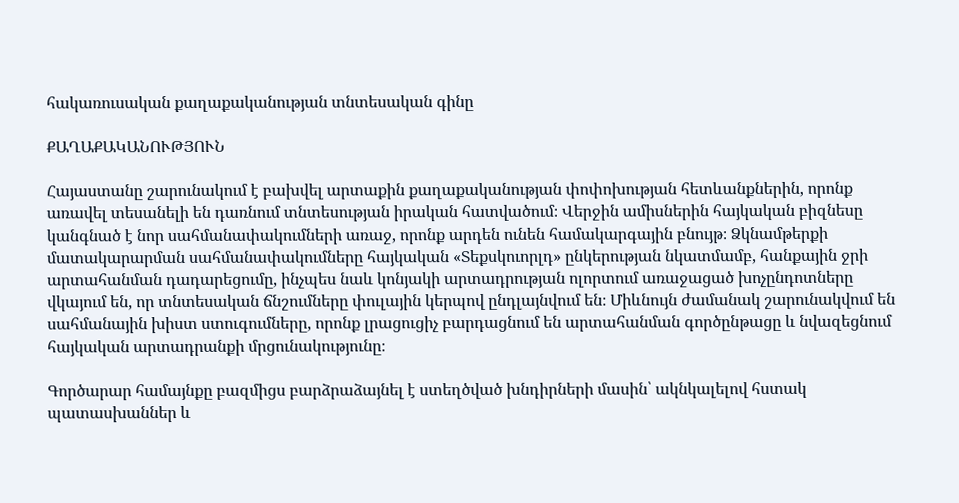հակառուսական քաղաքականության տնտեսական գինը

ՔԱՂԱՔԱԿԱՆՈՒԹՅՈՒՆ

Հայաստանը շարունակում է բախվել արտաքին քաղաքականության փոփոխության հետևանքներին, որոնք առավել տեսանելի են դառնում տնտեսության իրական հատվածում։ Վերջին ամիսներին հայկական բիզնեսը կանգնած է նոր սահմանափակումների առաջ, որոնք արդեն ունեն համակարգային բնույթ։ Ձկնամթերքի մատակարարման սահմանափակումները հայկական «Տեքսկուորլդ» ընկերության նկատմամբ, հանքային ջրի արտահանման դադարեցումը, ինչպես նաև կոնյակի արտադրության ոլորտում առաջացած խոչընդոտները վկայում են, որ տնտեսական ճնշումները փուլային կերպով ընդլայնվում են։ Միևնույն ժամանակ շարունակվում են սահմանային խիստ ստուգումները, որոնք լրացուցիչ բարդացնում են արտահանման գործընթացը և նվազեցնում հայկական արտադրանքի մրցունակությունը։

Գործարար համայնքը բազմիցս բարձրաձայնել է ստեղծված խնդիրների մասին՝ ակնկալելով հստակ պատասխաններ և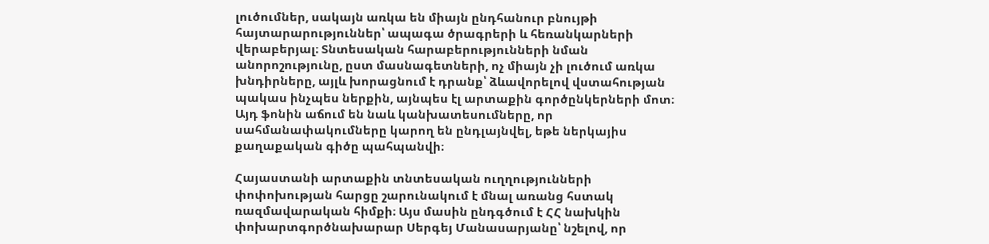լուծումներ, սակայն առկա են միայն ընդհանուր բնույթի հայտարարություններ՝ ապագա ծրագրերի և հեռանկարների վերաբերյալ։ Տնտեսական հարաբերությունների նման անորոշությունը, ըստ մասնագետների, ոչ միայն չի լուծում առկա խնդիրները, այլև խորացնում է դրանք՝ ձևավորելով վստահության պակաս ինչպես ներքին, այնպես էլ արտաքին գործընկերների մոտ։ Այդ ֆոնին աճում են նաև կանխատեսումները, որ սահմանափակումները կարող են ընդլայնվել, եթե ներկայիս քաղաքական գիծը պահպանվի։

Հայաստանի արտաքին տնտեսական ուղղությունների փոփոխության հարցը շարունակում է մնալ առանց հստակ ռազմավարական հիմքի։ Այս մասին ընդգծում է ՀՀ նախկին փոխարտգործնախարար Սերգեյ Մանասարյանը՝ նշելով, որ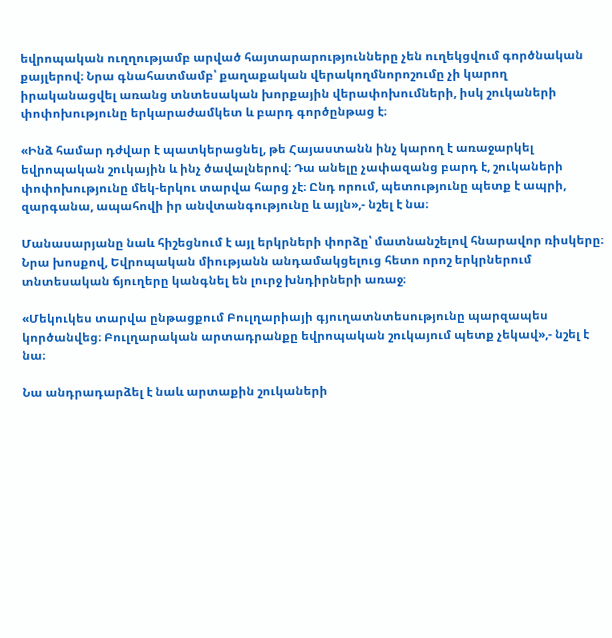եվրոպական ուղղությամբ արված հայտարարությունները չեն ուղեկցվում գործնական քայլերով։ Նրա գնահատմամբ՝ քաղաքական վերակողմնորոշումը չի կարող իրականացվել առանց տնտեսական խորքային վերափոխումների, իսկ շուկաների փոփոխությունը երկարաժամկետ և բարդ գործընթաց է։

«Ինձ համար դժվար է պատկերացնել, թե Հայաստանն ինչ կարող է առաջարկել եվրոպական շուկային և ինչ ծավալներով։ Դա անելը չափազանց բարդ է, շուկաների փոփոխությունը մեկ-երկու տարվա հարց չէ։ Ընդ որում, պետությունը պետք է ապրի, զարգանա, ապահովի իր անվտանգությունը և այլն»,- նշել է նա։

Մանասարյանը նաև հիշեցնում է այլ երկրների փորձը՝ մատնանշելով հնարավոր ռիսկերը։ Նրա խոսքով, Եվրոպական միությանն անդամակցելուց հետո որոշ երկրներում տնտեսական ճյուղերը կանգնել են լուրջ խնդիրների առաջ։

«Մեկուկես տարվա ընթացքում Բուլղարիայի գյուղատնտեսությունը պարզապես կործանվեց։ Բուլղարական արտադրանքը եվրոպական շուկայում պետք չեկավ»,- նշել է նա։

Նա անդրադարձել է նաև արտաքին շուկաների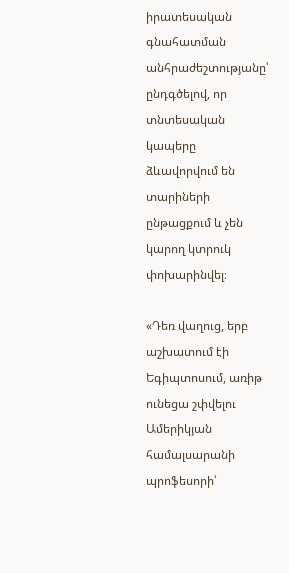իրատեսական գնահատման անհրաժեշտությանը՝ ընդգծելով, որ տնտեսական կապերը ձևավորվում են տարիների ընթացքում և չեն կարող կտրուկ փոխարինվել։

«Դեռ վաղուց, երբ աշխատում էի Եգիպտոսում, առիթ ունեցա շփվելու Ամերիկյան համալսարանի պրոֆեսորի՝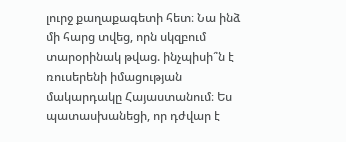լուրջ քաղաքագետի հետ։ Նա ինձ մի հարց տվեց, որն սկզբում տարօրինակ թվաց. ինչպիսի՞ն է ռուսերենի իմացության մակարդակը Հայաստանում։ Ես պատասխանեցի, որ դժվար է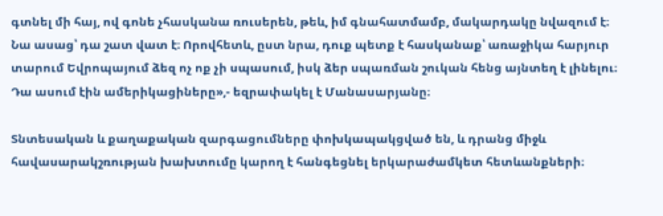գտնել մի հայ, ով գոնե չհասկանա ռուսերեն, թեև, իմ գնահատմամբ, մակարդակը նվազում է։ Նա ասաց՝ դա շատ վատ է։ Որովհետև, ըստ նրա, դուք պետք է հասկանաք՝ առաջիկա հարյուր տարում Եվրոպայում ձեզ ոչ ոք չի սպասում, իսկ ձեր սպառման շուկան հենց այնտեղ է լինելու։ Դա ասում էին ամերիկացիները»,- եզրափակել է Մանասարյանը։

Տնտեսական և քաղաքական զարգացումները փոխկապակցված են, և դրանց միջև հավասարակշռության խախտումը կարող է հանգեցնել երկարաժամկետ հետևանքների։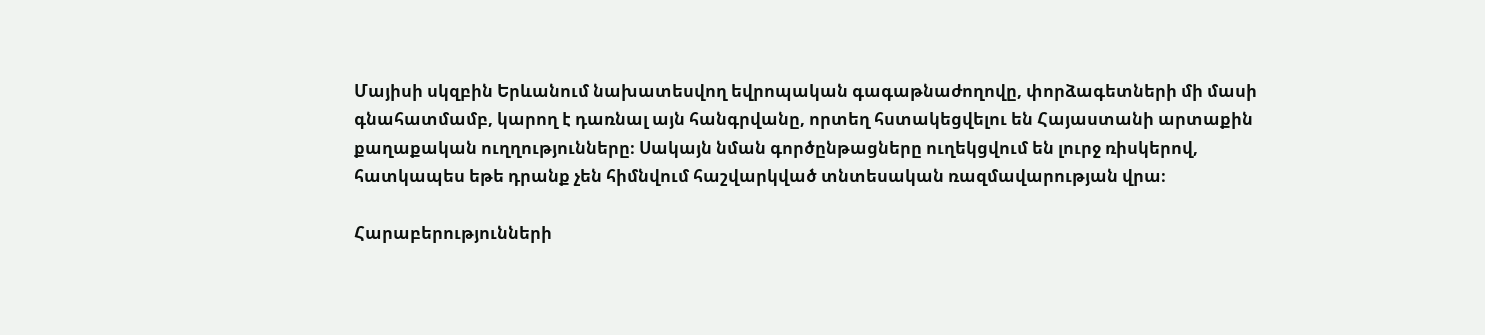Մայիսի սկզբին Երևանում նախատեսվող եվրոպական գագաթնաժողովը, փորձագետների մի մասի գնահատմամբ, կարող է դառնալ այն հանգրվանը, որտեղ հստակեցվելու են Հայաստանի արտաքին քաղաքական ուղղությունները։ Սակայն նման գործընթացները ուղեկցվում են լուրջ ռիսկերով, հատկապես եթե դրանք չեն հիմնվում հաշվարկված տնտեսական ռազմավարության վրա։

Հարաբերությունների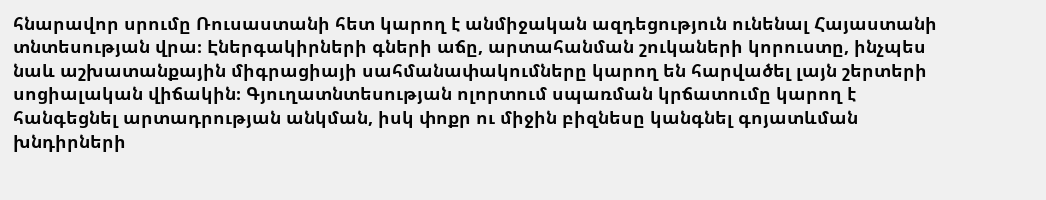հնարավոր սրումը Ռուսաստանի հետ կարող է անմիջական ազդեցություն ունենալ Հայաստանի տնտեսության վրա։ Էներգակիրների գների աճը, արտահանման շուկաների կորուստը, ինչպես նաև աշխատանքային միգրացիայի սահմանափակումները կարող են հարվածել լայն շերտերի սոցիալական վիճակին։ Գյուղատնտեսության ոլորտում սպառման կրճատումը կարող է հանգեցնել արտադրության անկման, իսկ փոքր ու միջին բիզնեսը կանգնել գոյատևման խնդիրների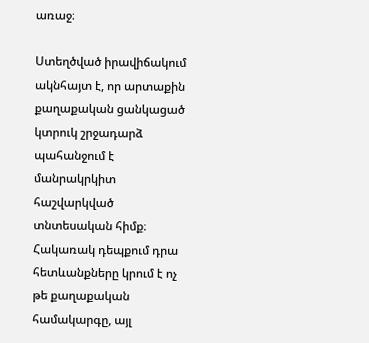առաջ։

Ստեղծված իրավիճակում ակնհայտ է, որ արտաքին քաղաքական ցանկացած կտրուկ շրջադարձ պահանջում է մանրակրկիտ հաշվարկված տնտեսական հիմք։ Հակառակ դեպքում դրա հետևանքները կրում է ոչ թե քաղաքական համակարգը, այլ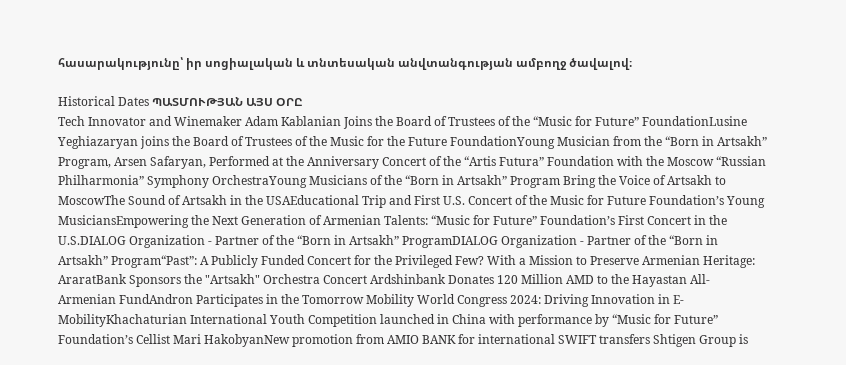հասարակությունը՝ իր սոցիալական և տնտեսական անվտանգության ամբողջ ծավալով։

Historical Dates ՊԱՏՄՈՒԹՅԱՆ ԱՅՍ ՕՐԸ
Tech Innovator and Winemaker Adam Kablanian Joins the Board of Trustees of the “Music for Future” FoundationLusine Yeghiazaryan joins the Board of Trustees of the Music for the Future FoundationYoung Musician from the “Born in Artsakh” Program, Arsen Safaryan, Performed at the Anniversary Concert of the “Artis Futura” Foundation with the Moscow “Russian Philharmonia” Symphony OrchestraYoung Musicians of the “Born in Artsakh” Program Bring the Voice of Artsakh to MoscowThe Sound of Artsakh in the USAEducational Trip and First U.S. Concert of the Music for Future Foundation’s Young MusiciansEmpowering the Next Generation of Armenian Talents: “Music for Future” Foundation’s First Concert in the U.S.DIALOG Organization - Partner of the “Born in Artsakh” ProgramDIALOG Organization - Partner of the “Born in Artsakh” Program“Past”: A Publicly Funded Concert for the Privileged Few? With a Mission to Preserve Armenian Heritage: AraratBank Sponsors the "Artsakh" Orchestra Concert Ardshinbank Donates 120 Million AMD to the Hayastan All-Armenian FundAndron Participates in the Tomorrow Mobility World Congress 2024: Driving Innovation in E-MobilityKhachaturian International Youth Competition launched in China with performance by “Music for Future” Foundation’s Cellist Mari HakobyanNew promotion from AMIO BANK for international SWIFT transfers Shtigen Group is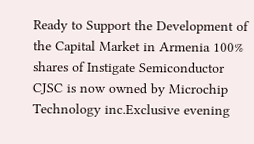Ready to Support the Development of the Capital Market in Armenia 100% shares of Instigate Semiconductor CJSC is now owned by Microchip Technology inc.Exclusive evening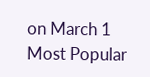on March 1
Most Popular